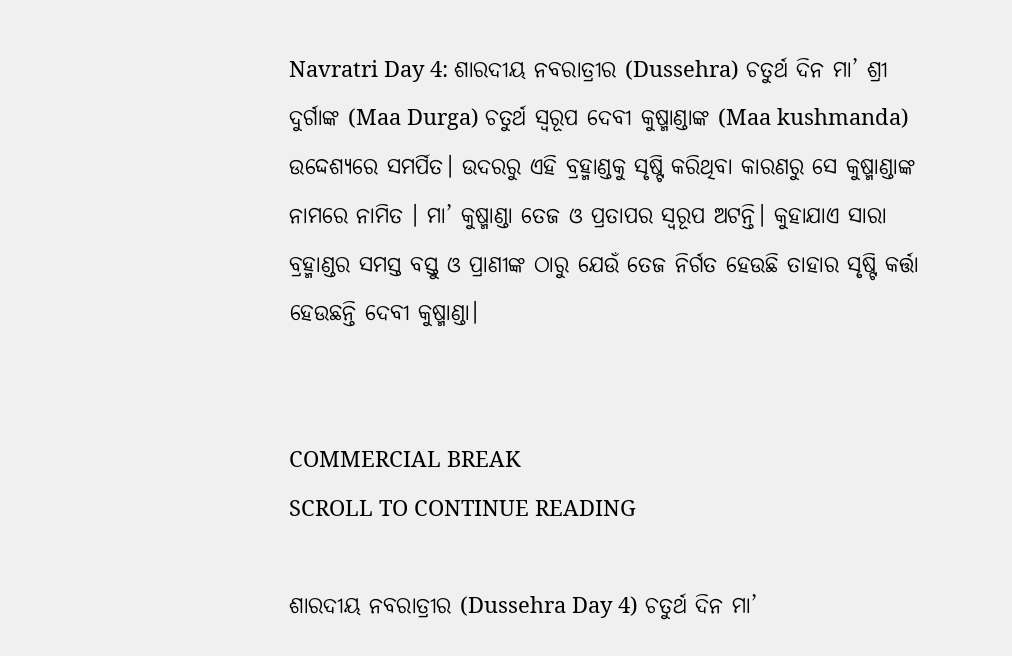Navratri Day 4: ଶାରଦୀୟ ନବରାତ୍ରୀର (Dussehra) ଚତୁର୍ଥ ଦିନ ମା’ ଶ୍ରୀ ଦୁର୍ଗାଙ୍କ (Maa Durga) ଚତୁର୍ଥ ସ୍ଵରୂପ ଦେବୀ କୁଷ୍ମାଣ୍ଡାଙ୍କ (Maa kushmanda) ଉଦ୍ଦେଶ୍ୟରେ ସମର୍ପିତ। ଉଦରରୁ ଏହି ବ୍ରହ୍ମାଣ୍ଡକୁ ସୃଷ୍ଟି କରିଥିବା କାରଣରୁ ସେ କୁଷ୍ମାଣ୍ଡାଙ୍କ ନାମରେ ନାମିତ । ମା’ କୁଷ୍ମାଣ୍ଡା ତେଜ ଓ ପ୍ରତାପର ସ୍ଵରୂପ ଅଟନ୍ତି। କୁହାଯାଏ ସାରା ବ୍ରହ୍ମାଣ୍ଡର ସମସ୍ତ ବସ୍ତୁ ଓ ପ୍ରାଣୀଙ୍କ ଠାରୁ ଯେଉଁ ତେଜ ନିର୍ଗତ ହେଉଛି ତାହାର ସୃଷ୍ଟି କର୍ତ୍ତା ହେଉଛନ୍ତି ଦେବୀ କୁଷ୍ମାଣ୍ଡା।


COMMERCIAL BREAK
SCROLL TO CONTINUE READING

ଶାରଦୀୟ ନବରାତ୍ରୀର (Dussehra Day 4) ଚତୁର୍ଥ ଦିନ ମା’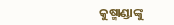କୁଷ୍ମାଣ୍ଡାଙ୍କୁ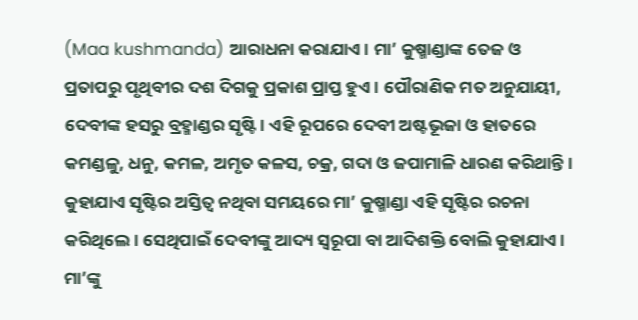(Maa kushmanda) ଆରାଧନା କରାଯାଏ। ମା’ କୁଷ୍ମାଣ୍ଡାଙ୍କ ତେଜ ଓ ପ୍ରତାପରୁ ପୃଥିବୀର ଦଶ ଦିଗକୁ ପ୍ରକାଶ ପ୍ରାପ୍ତ ହୁଏ । ପୌରାଣିକ ମତ ଅନୁଯାୟୀ, ଦେବୀଙ୍କ ହସରୁ ବ୍ରହ୍ମାଣ୍ଡର ସୃଷ୍ଟି। ଏହି ରୂପରେ ଦେବୀ ଅଷ୍ଟଭୂଜା ଓ ହାତରେ କମଣ୍ଡଳୁ, ଧନୁ, କମଳ, ଅମୃତ କଳସ, ଚକ୍ର, ଗଦା ଓ ଜପାମାଳି ଧାରଣ କରିଥାନ୍ତି। କୁହାଯାଏ ସୃଷ୍ଟିର ଅସ୍ତିତ୍ଵ ନଥିବା ସମୟରେ ମା’ କୁଷ୍ମାଣ୍ଡା ଏହି ସୃଷ୍ଟିର ରଚନା କରିଥିଲେ। ସେଥିପାଇଁ ଦେବୀଙ୍କୁ ଆଦ୍ୟ ସ୍ଵରୂପା ବା ଆଦିଶକ୍ତି ବୋଲି କୁହାଯାଏ। ମା’ଙ୍କୁ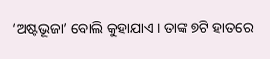‘ଅଷ୍ଟଭୂଜା’ ବୋଲି କୁହାଯାଏ । ତାଙ୍କ ୭ଟି ହାତରେ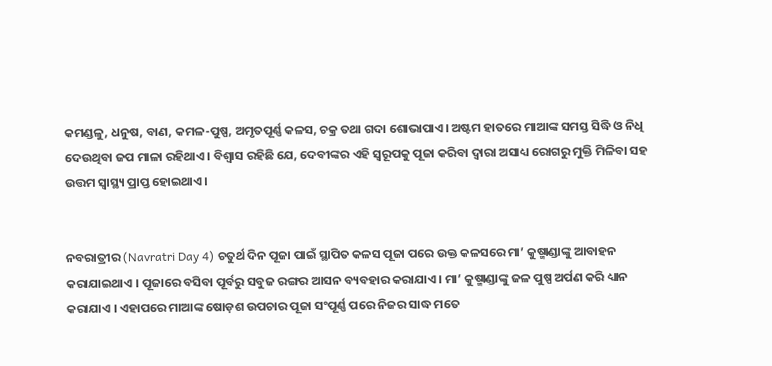କମଣ୍ଡଳୁ, ଧନୁଷ, ବାଣ, କମଳ-ପୁଷ୍ପ, ଅମୃତପୂର୍ଣ୍ଣ କଳସ, ଚକ୍ର ତଥା ଗଦା ଶୋଭାପାଏ। ଅଷ୍ଟମ ହାତରେ ମାଆଙ୍କ ସମସ୍ତ ସିଦ୍ଧି ଓ ନିଧି ଦେଉଥିବା ଜପ ମାଳା ରହିଥାଏ। ବିଶ୍ବାସ ରହିଛି ଯେ, ଦେବୀଙ୍କର ଏହି ସ୍ୱରୂପକୁ ପୂଜା କରିବା ଦ୍ୱାରା ଅସାଧ୍ୟ ରୋଗରୁ ମୁକ୍ତି ମିଳିବା ସହ ଉତ୍ତମ ସ୍ୱାସ୍ଥ୍ୟ ପ୍ରାପ୍ତ ହୋଇଥାଏ।


ନବରାତ୍ରୀର (Navratri Day 4) ଚତୁର୍ଥ ଦିନ ପୂଜା ପାଇଁ ସ୍ଥାପିତ କଳସ ପୂଜା ପରେ ଉକ୍ତ କଳସରେ ମା’ କୁଷ୍ମାଣ୍ଡାଙ୍କୁ ଆବାହନ କରାଯାଇଥାଏ । ପୂଜାରେ ବସିବା ପୂର୍ବରୁ ସବୁଜ ରଙ୍ଗର ଆସନ ବ୍ୟବହାର କରାଯାଏ। ମା’ କୁଷ୍ମାଣ୍ଡାଙ୍କୁ ଜଳ ପୁଷ୍ପ ଅର୍ପଣ କରି ଧ୍ୟାନ କରାଯାଏ । ଏହାପରେ ମାଆଙ୍କ ଷୋଡ଼ଶ ଉପଚାର ପୂଜା ସଂପୂର୍ଣ୍ଣ ପରେ ନିଜର ସାଦ୍ଧ ମତେ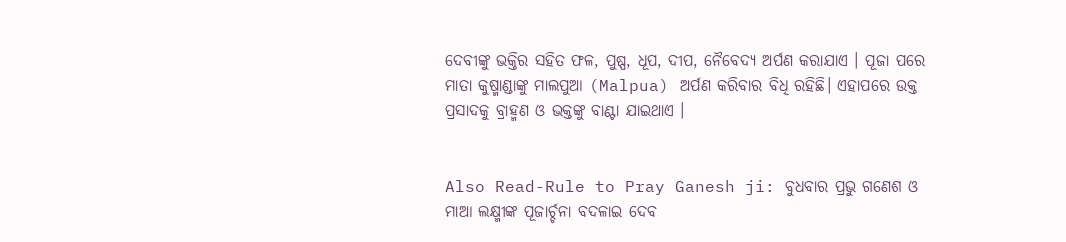ଦେବୀଙ୍କୁ ଭକ୍ତିର ସହିତ ଫଳ, ପୁଷ୍ପ, ଧୂପ, ଦୀପ, ନୈବେଦ୍ୟ ଅର୍ପଣ କରାଯାଏ । ପୂଜା ପରେ ମାତା କୁଷ୍ମାଣ୍ଡାଙ୍କୁ ମାଲପୁଆ (Malpua) ଅର୍ପଣ କରିବାର ବିଧି ରହିଛି। ଏହାପରେ ଉକ୍ତ ପ୍ରସାଦକୁ ବ୍ରାହ୍ମଣ ଓ ଭକ୍ତଙ୍କୁ ବାଣ୍ଟା ଯାଇଥାଏ ।


Also Read-Rule to Pray Ganesh ji: ବୁଧବାର ପ୍ରଭୁ ଗଣେଶ ଓ ମାଆ ଲକ୍ଷ୍ମୀଙ୍କ ପୂଜାର୍ଚ୍ଚନା ବଦଳାଇ ଦେବ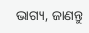ଭାଗ୍ୟ, ଜାଣନ୍ତୁ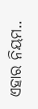ଏହାର ନିୟମ..